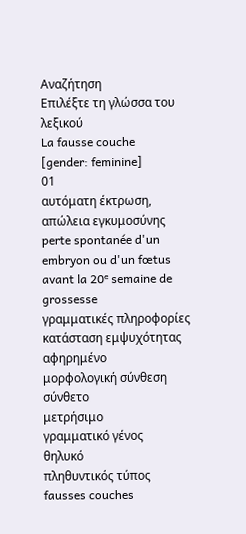Αναζήτηση
Επιλέξτε τη γλώσσα του λεξικού
La fausse couche
[gender: feminine]
01
αυτόματη έκτρωση, απώλεια εγκυμοσύνης
perte spontanée d'un embryon ou d'un fœtus avant la 20ᵉ semaine de grossesse
γραμματικές πληροφορίες
κατάσταση εμψυχότητας
αφηρημένο
μορφολογική σύνθεση
σύνθετο
μετρήσιμο
γραμματικό γένος
θηλυκό
πληθυντικός τύπος
fausses couches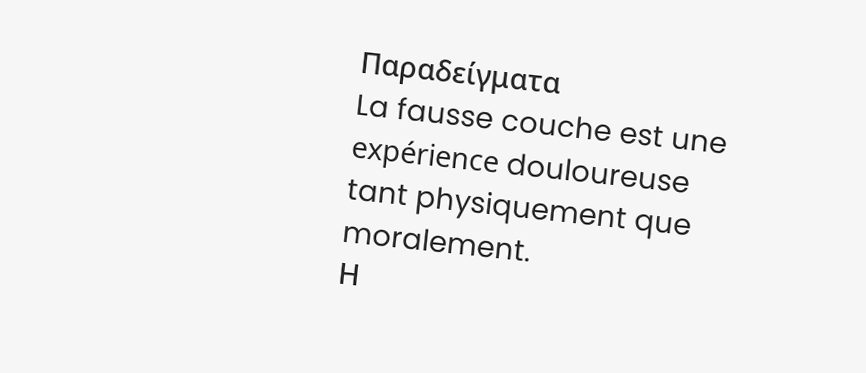Παραδείγματα
La fausse couche est une expérience douloureuse tant physiquement que moralement.
Η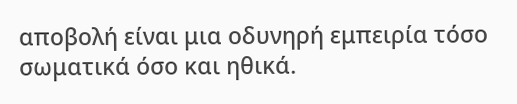αποβολή είναι μια οδυνηρή εμπειρία τόσο σωματικά όσο και ηθικά.